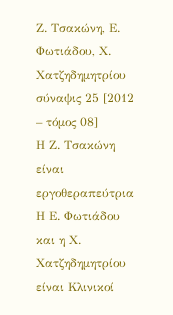Ζ. Τσακώνη, Ε. Φωτιάδου, Χ. Χατζηδημητρίου
σύναψις 25 [2012 – τόμος 08]
Η Ζ. Τσακώνη είναι εργοθεραπεύτρια
Η Ε. Φωτιάδου και η Χ. Χατζηδημητρίου είναι Κλινικοί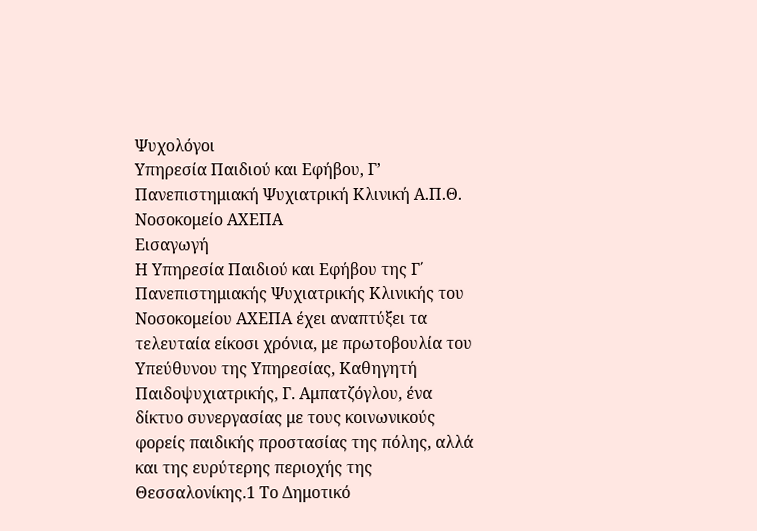Ψυχολόγοι
Υπηρεσία Παιδιού και Εφήβου, Γ’ Πανεπιστημιακή Ψυχιατρική Κλινική Α.Π.Θ. Νοσοκομείο ΑΧΕΠΑ
Εισαγωγή
Η Υπηρεσία Παιδιού και Εφήβου της Γ΄ Πανεπιστημιακής Ψυχιατρικής Κλινικής του Νοσοκομείου ΑΧΕΠΑ έχει αναπτύξει τα τελευταία είκοσι χρόνια, με πρωτοβουλία του Υπεύθυνου της Υπηρεσίας, Καθηγητή Παιδοψυχιατρικής, Γ. Αμπατζόγλου, ένα δίκτυο συνεργασίας με τους κοινωνικούς φορείς παιδικής προστασίας της πόλης, αλλά και της ευρύτερης περιοχής της Θεσσαλονίκης.1 Το Δημοτικό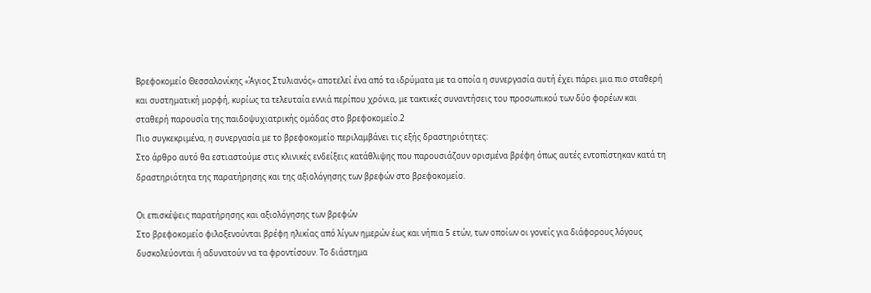Βρεφοκομείο Θεσσαλονίκης «Άγιος Στυλιανός» αποτελεί ένα από τα ιδρύματα με τα οποία η συνεργασία αυτή έχει πάρει μια πιο σταθερή και συστηματική μορφή, κυρίως τα τελευταία εννιά περίπου χρόνια, με τακτικές συναντήσεις του προσωπικού των δύο φορέων και σταθερή παρουσία της παιδοψυχιατρικής ομάδας στο βρεφοκομείο.2
Πιο συγκεκριμένα, η συνεργασία με το βρεφοκομείο περιλαμβάνει τις εξής δραστηριότητες:
Στο άρθρο αυτό θα εστιαστούμε στις κλινικές ενδείξεις κατάθλιψης που παρουσιάζουν ορισμένα βρέφη όπως αυτές εντοπίστηκαν κατά τη δραστηριότητα της παρατήρησης και της αξιολόγησης των βρεφών στο βρεφοκομείο.

Οι επισκέψεις παρατήρησης και αξιολόγησης των βρεφών
Στο βρεφοκομείο φιλοξενούνται βρέφη ηλικίας από λίγων ημερών έως και νήπια 5 ετών, των οποίων οι γονείς για διάφορους λόγους δυσκολεύονται ή αδυνατούν να τα φροντίσουν. Το διάστημα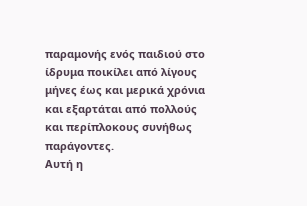παραμονής ενός παιδιού στο ίδρυμα ποικίλει από λίγους μήνες έως και μερικά χρόνια και εξαρτάται από πολλούς και περίπλοκους συνήθως παράγοντες.
Αυτή η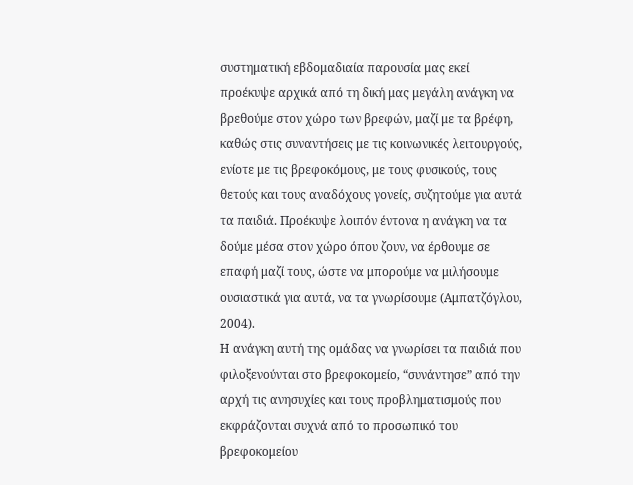συστηματική εβδομαδιαία παρουσία μας εκεί προέκυψε αρχικά από τη δική μας μεγάλη ανάγκη να βρεθούμε στον χώρο των βρεφών, μαζί με τα βρέφη, καθώς στις συναντήσεις με τις κοινωνικές λειτουργούς, ενίοτε με τις βρεφοκόμους, με τους φυσικούς, τους θετούς και τους αναδόχους γονείς, συζητούμε για αυτά τα παιδιά. Προέκυψε λοιπόν έντονα η ανάγκη να τα δούμε μέσα στον χώρο όπου ζουν, να έρθουμε σε επαφή μαζί τους, ώστε να μπορούμε να μιλήσουμε ουσιαστικά για αυτά, να τα γνωρίσουμε (Αμπατζόγλου, 2004).
Η ανάγκη αυτή της ομάδας να γνωρίσει τα παιδιά που φιλοξενούνται στο βρεφοκομείο, “συνάντησε” από την αρχή τις ανησυχίες και τους προβληματισμούς που εκφράζονται συχνά από το προσωπικό του βρεφοκομείου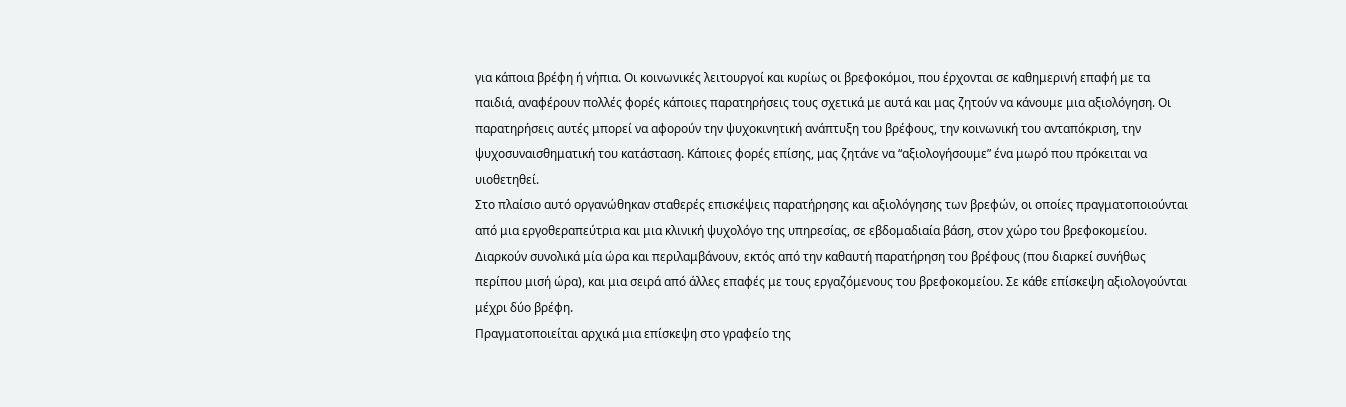για κάποια βρέφη ή νήπια. Οι κοινωνικές λειτουργοί και κυρίως οι βρεφοκόμοι, που έρχονται σε καθημερινή επαφή με τα παιδιά, αναφέρουν πολλές φορές κάποιες παρατηρήσεις τους σχετικά με αυτά και μας ζητούν να κάνουμε μια αξιολόγηση. Οι παρατηρήσεις αυτές μπορεί να αφορούν την ψυχοκινητική ανάπτυξη του βρέφους, την κοινωνική του ανταπόκριση, την ψυχοσυναισθηματική του κατάσταση. Κάποιες φορές επίσης, μας ζητάνε να “αξιολογήσουμε” ένα μωρό που πρόκειται να υιοθετηθεί.
Στο πλαίσιο αυτό οργανώθηκαν σταθερές επισκέψεις παρατήρησης και αξιολόγησης των βρεφών, οι οποίες πραγματοποιούνται από μια εργοθεραπεύτρια και μια κλινική ψυχολόγο της υπηρεσίας, σε εβδομαδιαία βάση, στον χώρο του βρεφοκομείου. Διαρκούν συνολικά μία ώρα και περιλαμβάνουν, εκτός από την καθαυτή παρατήρηση του βρέφους (που διαρκεί συνήθως περίπου μισή ώρα), και μια σειρά από άλλες επαφές με τους εργαζόμενους του βρεφοκομείου. Σε κάθε επίσκεψη αξιολογούνται μέχρι δύο βρέφη.
Πραγματοποιείται αρχικά μια επίσκεψη στο γραφείο της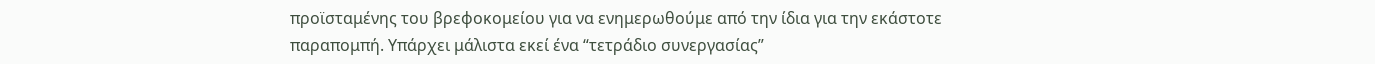προϊσταμένης του βρεφοκομείου για να ενημερωθούμε από την ίδια για την εκάστοτε παραπομπή. Υπάρχει μάλιστα εκεί ένα “τετράδιο συνεργασίας”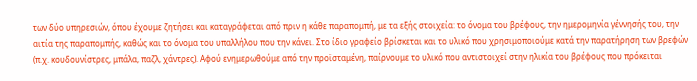των δύο υπηρεσιών, όπου έχουμε ζητήσει και καταγράφεται από πριν η κάθε παραπομπή, με τα εξής στοιχεία: το όνομα του βρέφους, την ημερομηνία γέννησής του, την αιτία της παραπομπής, καθώς και το όνομα του υπαλλήλου που την κάνει. Στο ίδιο γραφείο βρίσκεται και το υλικό που χρησιμοποιούμε κατά την παρατήρηση των βρεφών (π.χ. κουδουνίστρες, μπάλα, παζλ, χάντρες). Αφού ενημερωθούμε από την προϊσταμένη, παίρνουμε το υλικό που αντιστοιχεί στην ηλικία του βρέφους που πρόκειται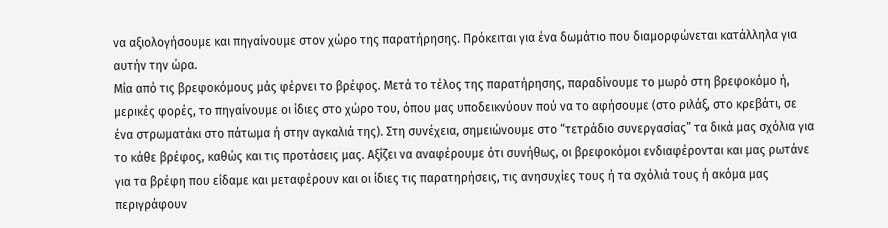να αξιολογήσουμε και πηγαίνουμε στον χώρο της παρατήρησης. Πρόκειται για ένα δωμάτιο που διαμορφώνεται κατάλληλα για αυτήν την ώρα.
Μία από τις βρεφοκόμους μάς φέρνει το βρέφος. Μετά το τέλος της παρατήρησης, παραδίνουμε το μωρό στη βρεφοκόμο ή, μερικές φορές, το πηγαίνουμε οι ίδιες στο χώρο του, όπου μας υποδεικνύουν πού να το αφήσουμε (στο ριλάξ, στο κρεβάτι, σε ένα στρωματάκι στο πάτωμα ή στην αγκαλιά της). Στη συνέχεια, σημειώνουμε στο “τετράδιο συνεργασίας” τα δικά μας σχόλια για το κάθε βρέφος, καθώς και τις προτάσεις μας. Αξίζει να αναφέρουμε ότι συνήθως, οι βρεφοκόμοι ενδιαφέρονται και μας ρωτάνε για τα βρέφη που είδαμε και μεταφέρουν και οι ίδιες τις παρατηρήσεις, τις ανησυχίες τους ή τα σχόλιά τους ή ακόμα μας περιγράφουν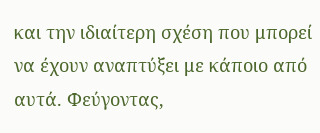και την ιδιαίτερη σχέση που μπορεί να έχουν αναπτύξει με κάποιο από αυτά. Φεύγοντας,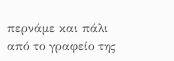περνάμε και πάλι από το γραφείο της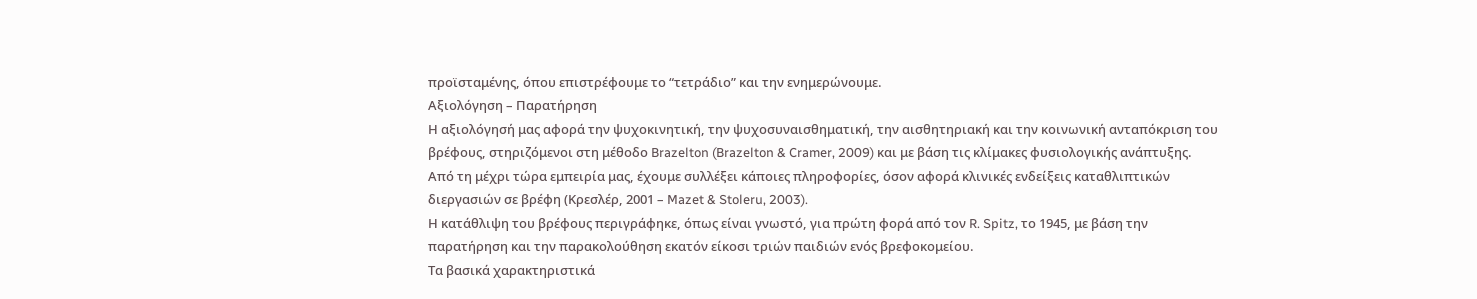προϊσταμένης, όπου επιστρέφουμε το “τετράδιο” και την ενημερώνουμε.
Αξιολόγηση – Παρατήρηση
Η αξιολόγησή μας αφορά την ψυχοκινητική, την ψυχοσυναισθηματική, την αισθητηριακή και την κοινωνική ανταπόκριση του βρέφους, στηριζόμενοι στη μέθοδο Brazelton (Brazelton & Cramer, 2009) και με βάση τις κλίμακες φυσιολογικής ανάπτυξης.
Από τη μέχρι τώρα εμπειρία μας, έχουμε συλλέξει κάποιες πληροφορίες, όσον αφορά κλινικές ενδείξεις καταθλιπτικών διεργασιών σε βρέφη (Κρεσλέρ, 2001 – Mazet & Stoleru, 2003).
Η κατάθλιψη του βρέφους περιγράφηκε, όπως είναι γνωστό, για πρώτη φορά από τον R. Spitz, το 1945, με βάση την παρατήρηση και την παρακολούθηση εκατόν είκοσι τριών παιδιών ενός βρεφοκομείου.
Τα βασικά χαρακτηριστικά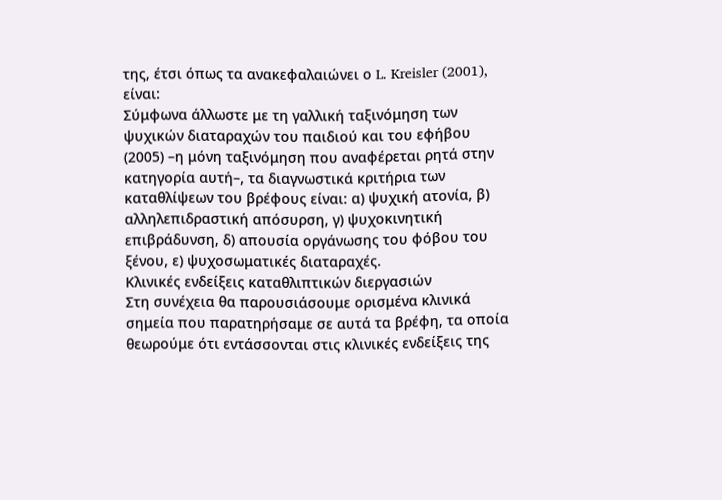της, έτσι όπως τα ανακεφαλαιώνει ο L. Kreisler (2001), είναι:
Σύμφωνα άλλωστε με τη γαλλική ταξινόμηση των ψυχικών διαταραχών του παιδιού και του εφήβου (2005) –η μόνη ταξινόμηση που αναφέρεται ρητά στην κατηγορία αυτή–, τα διαγνωστικά κριτήρια των καταθλίψεων του βρέφους είναι: α) ψυχική ατονία, β) αλληλεπιδραστική απόσυρση, γ) ψυχοκινητική επιβράδυνση, δ) απουσία οργάνωσης του φόβου του ξένου, ε) ψυχοσωματικές διαταραχές.
Κλινικές ενδείξεις καταθλιπτικών διεργασιών
Στη συνέχεια θα παρουσιάσουμε ορισμένα κλινικά σημεία που παρατηρήσαμε σε αυτά τα βρέφη, τα οποία θεωρούμε ότι εντάσσονται στις κλινικές ενδείξεις της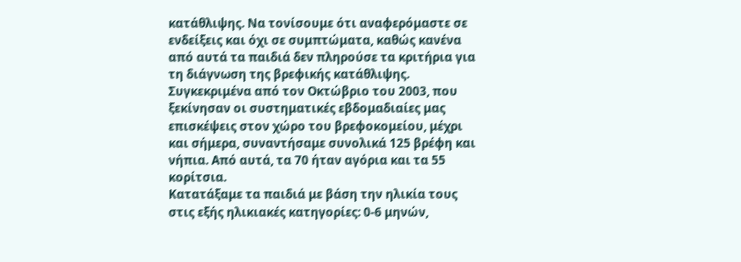κατάθλιψης. Να τονίσουμε ότι αναφερόμαστε σε ενδείξεις και όχι σε συμπτώματα, καθώς κανένα από αυτά τα παιδιά δεν πληρούσε τα κριτήρια για τη διάγνωση της βρεφικής κατάθλιψης.
Συγκεκριμένα από τον Οκτώβριο του 2003, που ξεκίνησαν οι συστηματικές εβδομαδιαίες μας επισκέψεις στον χώρο του βρεφοκομείου, μέχρι και σήμερα, συναντήσαμε συνολικά 125 βρέφη και νήπια. Από αυτά, τα 70 ήταν αγόρια και τα 55 κορίτσια.
Κατατάξαμε τα παιδιά με βάση την ηλικία τους στις εξής ηλικιακές κατηγορίες: 0-6 μηνών,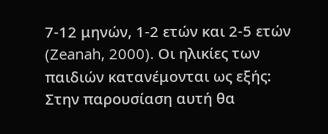7-12 μηνών, 1-2 ετών και 2-5 ετών (Zeanah, 2000). Οι ηλικίες των παιδιών κατανέμονται ως εξής:
Στην παρουσίαση αυτή θα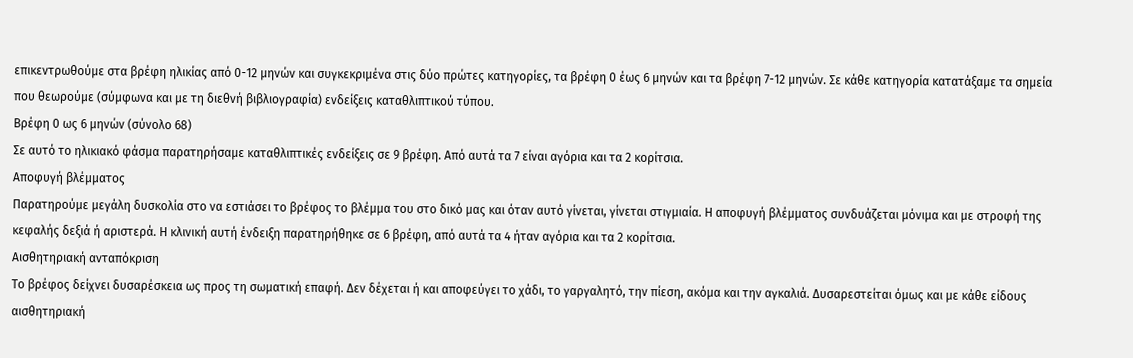επικεντρωθούμε στα βρέφη ηλικίας από 0-12 μηνών και συγκεκριμένα στις δύο πρώτες κατηγορίες, τα βρέφη 0 έως 6 μηνών και τα βρέφη 7-12 μηνών. Σε κάθε κατηγορία κατατάξαμε τα σημεία που θεωρούμε (σύμφωνα και με τη διεθνή βιβλιογραφία) ενδείξεις καταθλιπτικού τύπου.
Βρέφη 0 ως 6 μηνών (σύνολο 68)
Σε αυτό το ηλικιακό φάσμα παρατηρήσαμε καταθλιπτικές ενδείξεις σε 9 βρέφη. Από αυτά τα 7 είναι αγόρια και τα 2 κορίτσια.
Αποφυγή βλέμματος
Παρατηρούμε μεγάλη δυσκολία στο να εστιάσει το βρέφος το βλέμμα του στο δικό μας και όταν αυτό γίνεται, γίνεται στιγμιαία. Η αποφυγή βλέμματος συνδυάζεται μόνιμα και με στροφή της κεφαλής δεξιά ή αριστερά. Η κλινική αυτή ένδειξη παρατηρήθηκε σε 6 βρέφη, από αυτά τα 4 ήταν αγόρια και τα 2 κορίτσια.
Αισθητηριακή ανταπόκριση
Το βρέφος δείχνει δυσαρέσκεια ως προς τη σωματική επαφή. Δεν δέχεται ή και αποφεύγει το χάδι, το γαργαλητό, την πίεση, ακόμα και την αγκαλιά. Δυσαρεστείται όμως και με κάθε είδους αισθητηριακή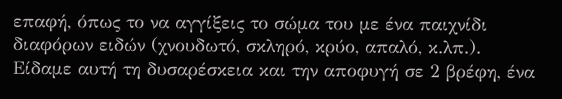επαφή, όπως το να αγγίξεις το σώμα του με ένα παιχνίδι διαφόρων ειδών (χνουδωτό, σκληρό, κρύο, απαλό, κ.λπ.). Είδαμε αυτή τη δυσαρέσκεια και την αποφυγή σε 2 βρέφη, ένα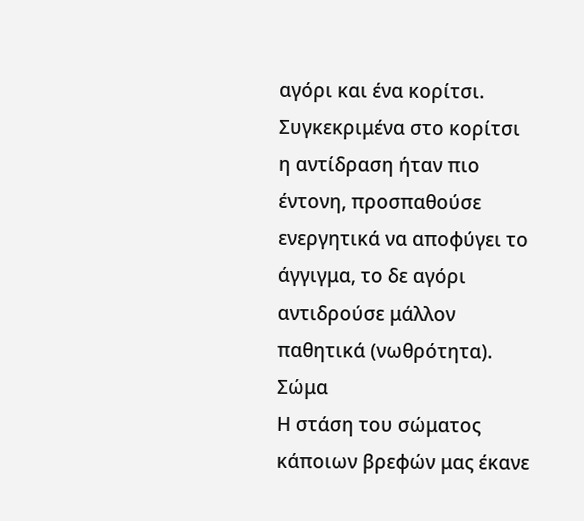αγόρι και ένα κορίτσι. Συγκεκριμένα στο κορίτσι η αντίδραση ήταν πιο έντονη, προσπαθούσε ενεργητικά να αποφύγει το άγγιγμα, το δε αγόρι αντιδρούσε μάλλον παθητικά (νωθρότητα).
Σώμα
Η στάση του σώματος κάποιων βρεφών μας έκανε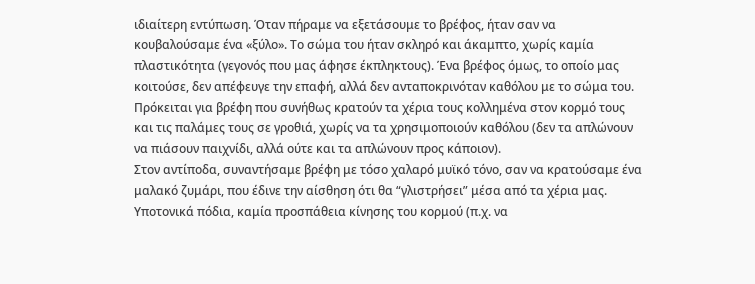ιδιαίτερη εντύπωση. Όταν πήραμε να εξετάσουμε το βρέφος, ήταν σαν να κουβαλούσαμε ένα «ξύλο». Το σώμα του ήταν σκληρό και άκαμπτο, χωρίς καμία πλαστικότητα (γεγονός που μας άφησε έκπληκτους). Ένα βρέφος όμως, το οποίο μας κοιτούσε, δεν απέφευγε την επαφή, αλλά δεν ανταποκρινόταν καθόλου με το σώμα του. Πρόκειται για βρέφη που συνήθως κρατούν τα χέρια τους κολλημένα στον κορμό τους και τις παλάμες τους σε γροθιά, χωρίς να τα χρησιμοποιούν καθόλου (δεν τα απλώνουν να πιάσουν παιχνίδι, αλλά ούτε και τα απλώνουν προς κάποιον).
Στον αντίποδα, συναντήσαμε βρέφη με τόσο χαλαρό μυϊκό τόνο, σαν να κρατούσαμε ένα μαλακό ζυμάρι, που έδινε την αίσθηση ότι θα “γλιστρήσει” μέσα από τα χέρια μας. Υποτονικά πόδια, καμία προσπάθεια κίνησης του κορμού (π.χ. να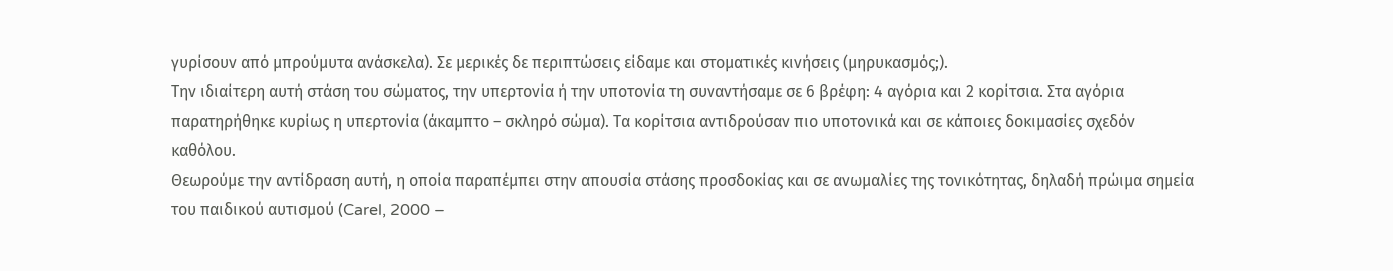γυρίσουν από μπρούμυτα ανάσκελα). Σε μερικές δε περιπτώσεις είδαμε και στοματικές κινήσεις (μηρυκασμός;).
Την ιδιαίτερη αυτή στάση του σώματος, την υπερτονία ή την υποτονία τη συναντήσαμε σε 6 βρέφη: 4 αγόρια και 2 κορίτσια. Στα αγόρια παρατηρήθηκε κυρίως η υπερτονία (άκαμπτο – σκληρό σώμα). Τα κορίτσια αντιδρούσαν πιο υποτονικά και σε κάποιες δοκιμασίες σχεδόν καθόλου.
Θεωρούμε την αντίδραση αυτή, η οποία παραπέμπει στην απουσία στάσης προσδοκίας και σε ανωμαλίες της τονικότητας, δηλαδή πρώιμα σημεία του παιδικού αυτισμού (Carel, 2000 –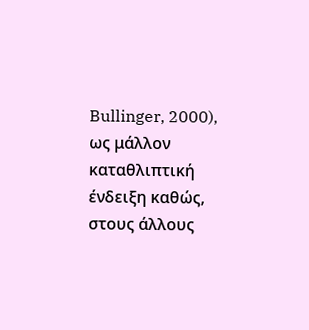Bullinger, 2000), ως μάλλον καταθλιπτική ένδειξη καθώς, στους άλλους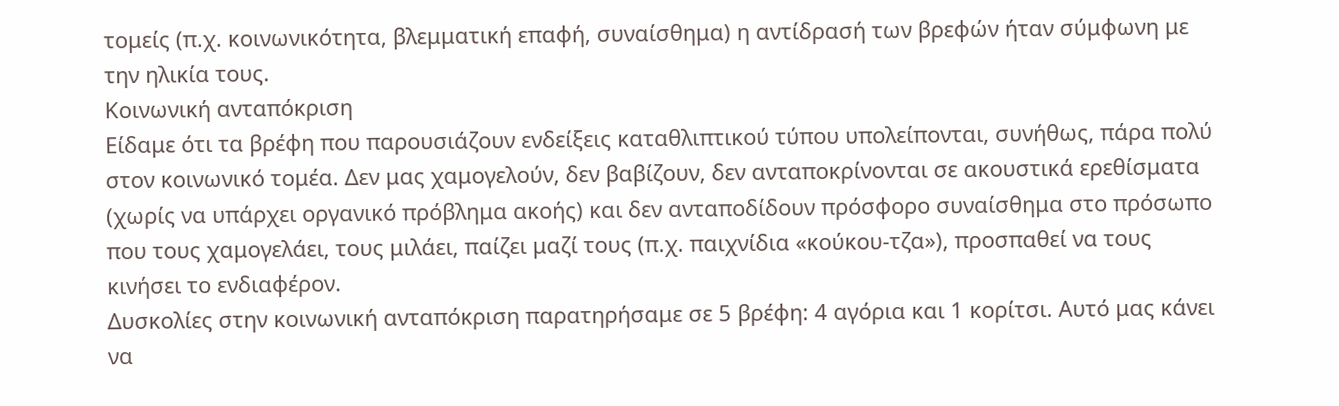τομείς (π.χ. κοινωνικότητα, βλεμματική επαφή, συναίσθημα) η αντίδρασή των βρεφών ήταν σύμφωνη με την ηλικία τους.
Κοινωνική ανταπόκριση
Είδαμε ότι τα βρέφη που παρουσιάζουν ενδείξεις καταθλιπτικού τύπου υπολείπονται, συνήθως, πάρα πολύ στον κοινωνικό τομέα. Δεν μας χαμογελούν, δεν βαβίζουν, δεν ανταποκρίνονται σε ακουστικά ερεθίσματα (χωρίς να υπάρχει οργανικό πρόβλημα ακοής) και δεν ανταποδίδουν πρόσφορο συναίσθημα στο πρόσωπο που τους χαμογελάει, τους μιλάει, παίζει μαζί τους (π.χ. παιχνίδια «κούκου-τζα»), προσπαθεί να τους κινήσει το ενδιαφέρον.
Δυσκολίες στην κοινωνική ανταπόκριση παρατηρήσαμε σε 5 βρέφη: 4 αγόρια και 1 κορίτσι. Αυτό μας κάνει να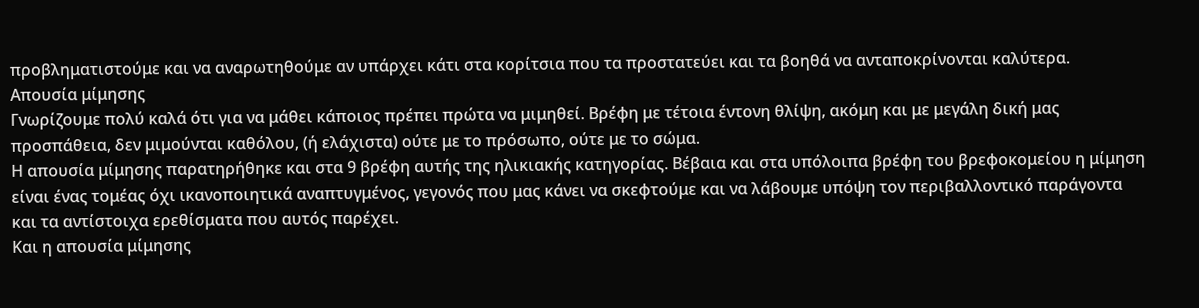προβληματιστούμε και να αναρωτηθούμε αν υπάρχει κάτι στα κορίτσια που τα προστατεύει και τα βοηθά να ανταποκρίνονται καλύτερα.
Απουσία μίμησης
Γνωρίζουμε πολύ καλά ότι για να μάθει κάποιος πρέπει πρώτα να μιμηθεί. Βρέφη με τέτοια έντονη θλίψη, ακόμη και με μεγάλη δική μας προσπάθεια, δεν μιμούνται καθόλου, (ή ελάχιστα) ούτε με το πρόσωπο, ούτε με το σώμα.
Η απουσία μίμησης παρατηρήθηκε και στα 9 βρέφη αυτής της ηλικιακής κατηγορίας. Βέβαια και στα υπόλοιπα βρέφη του βρεφοκομείου η μίμηση είναι ένας τομέας όχι ικανοποιητικά αναπτυγμένος, γεγονός που μας κάνει να σκεφτούμε και να λάβουμε υπόψη τον περιβαλλοντικό παράγοντα και τα αντίστοιχα ερεθίσματα που αυτός παρέχει.
Και η απουσία μίμησης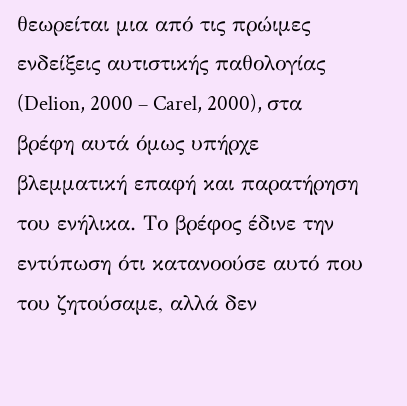θεωρείται μια από τις πρώιμες ενδείξεις αυτιστικής παθολογίας (Delion, 2000 – Carel, 2000), στα βρέφη αυτά όμως υπήρχε βλεμματική επαφή και παρατήρηση του ενήλικα. Το βρέφος έδινε την εντύπωση ότι κατανοούσε αυτό που του ζητούσαμε, αλλά δεν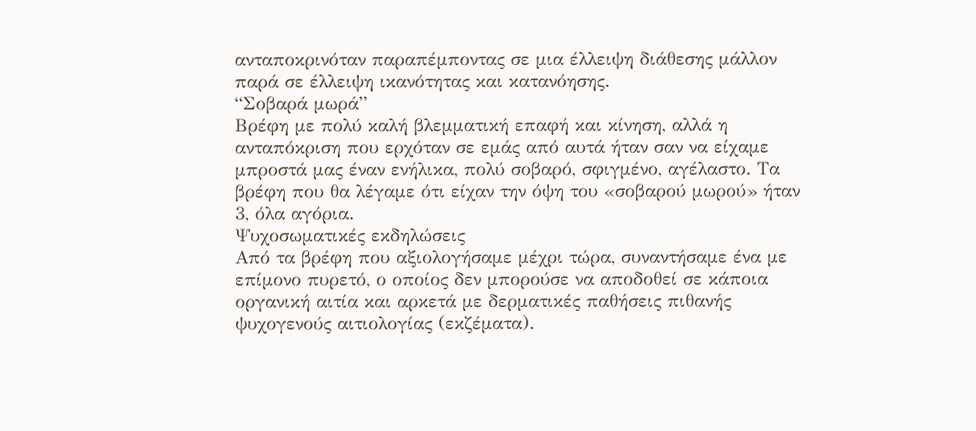ανταποκρινόταν παραπέμποντας σε μια έλλειψη διάθεσης μάλλον παρά σε έλλειψη ικανότητας και κατανόησης.
“Σοβαρά μωρά”
Βρέφη με πολύ καλή βλεμματική επαφή και κίνηση, αλλά η ανταπόκριση που ερχόταν σε εμάς από αυτά ήταν σαν να είχαμε μπροστά μας έναν ενήλικα, πολύ σοβαρό, σφιγμένο, αγέλαστο. Τα βρέφη που θα λέγαμε ότι είχαν την όψη του «σοβαρού μωρού» ήταν 3, όλα αγόρια.
Ψυχοσωματικές εκδηλώσεις
Από τα βρέφη που αξιολογήσαμε μέχρι τώρα, συναντήσαμε ένα με επίμονο πυρετό, ο οποίος δεν μπορούσε να αποδοθεί σε κάποια οργανική αιτία και αρκετά με δερματικές παθήσεις πιθανής ψυχογενούς αιτιολογίας (εκζέματα).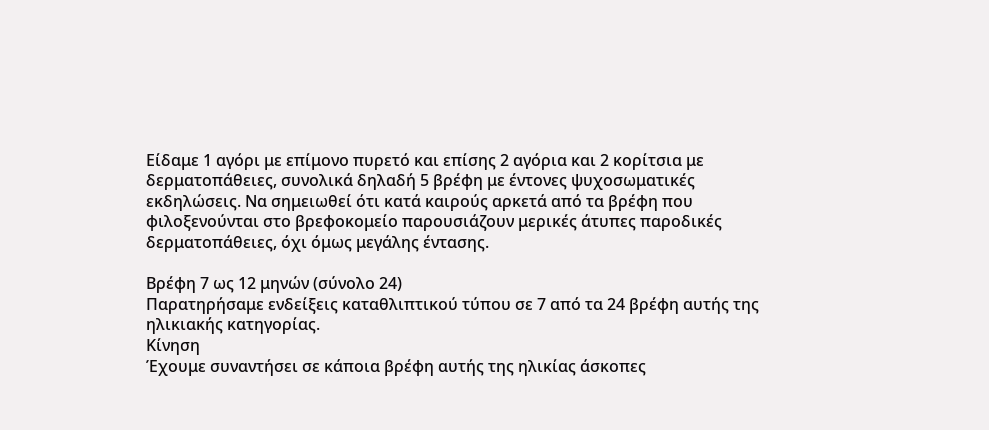Είδαμε 1 αγόρι με επίμονο πυρετό και επίσης 2 αγόρια και 2 κορίτσια με δερματοπάθειες, συνολικά δηλαδή 5 βρέφη με έντονες ψυχοσωματικές εκδηλώσεις. Να σημειωθεί ότι κατά καιρούς αρκετά από τα βρέφη που φιλοξενούνται στο βρεφοκομείο παρουσιάζουν μερικές άτυπες παροδικές δερματοπάθειες, όχι όμως μεγάλης έντασης.

Βρέφη 7 ως 12 μηνών (σύνολο 24)
Παρατηρήσαμε ενδείξεις καταθλιπτικού τύπου σε 7 από τα 24 βρέφη αυτής της ηλικιακής κατηγορίας.
Κίνηση
Έχουμε συναντήσει σε κάποια βρέφη αυτής της ηλικίας άσκοπες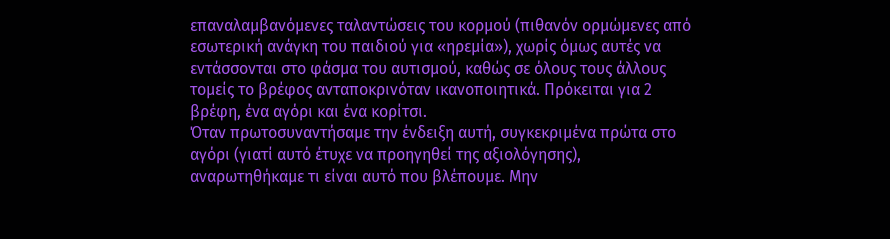επαναλαμβανόμενες ταλαντώσεις του κορμού (πιθανόν ορμώμενες από εσωτερική ανάγκη του παιδιού για «ηρεμία»), χωρίς όμως αυτές να εντάσσονται στο φάσμα του αυτισμού, καθώς σε όλους τους άλλους τομείς το βρέφος ανταποκρινόταν ικανοποιητικά. Πρόκειται για 2 βρέφη, ένα αγόρι και ένα κορίτσι.
Όταν πρωτοσυναντήσαμε την ένδειξη αυτή, συγκεκριμένα πρώτα στο αγόρι (γιατί αυτό έτυχε να προηγηθεί της αξιολόγησης), αναρωτηθήκαμε τι είναι αυτό που βλέπουμε. Μην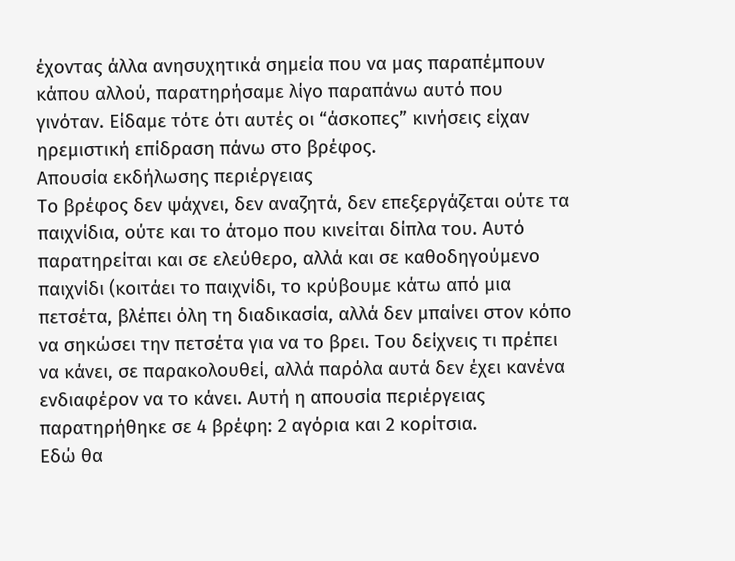έχοντας άλλα ανησυχητικά σημεία που να μας παραπέμπουν κάπου αλλού, παρατηρήσαμε λίγο παραπάνω αυτό που γινόταν. Είδαμε τότε ότι αυτές οι “άσκοπες” κινήσεις είχαν ηρεμιστική επίδραση πάνω στο βρέφος.
Απουσία εκδήλωσης περιέργειας
Το βρέφος δεν ψάχνει, δεν αναζητά, δεν επεξεργάζεται ούτε τα παιχνίδια, ούτε και το άτομο που κινείται δίπλα του. Αυτό παρατηρείται και σε ελεύθερο, αλλά και σε καθοδηγούμενο παιχνίδι (κοιτάει το παιχνίδι, το κρύβουμε κάτω από μια πετσέτα, βλέπει όλη τη διαδικασία, αλλά δεν μπαίνει στον κόπο να σηκώσει την πετσέτα για να το βρει. Του δείχνεις τι πρέπει να κάνει, σε παρακολουθεί, αλλά παρόλα αυτά δεν έχει κανένα ενδιαφέρον να το κάνει. Αυτή η απουσία περιέργειας παρατηρήθηκε σε 4 βρέφη: 2 αγόρια και 2 κορίτσια.
Εδώ θα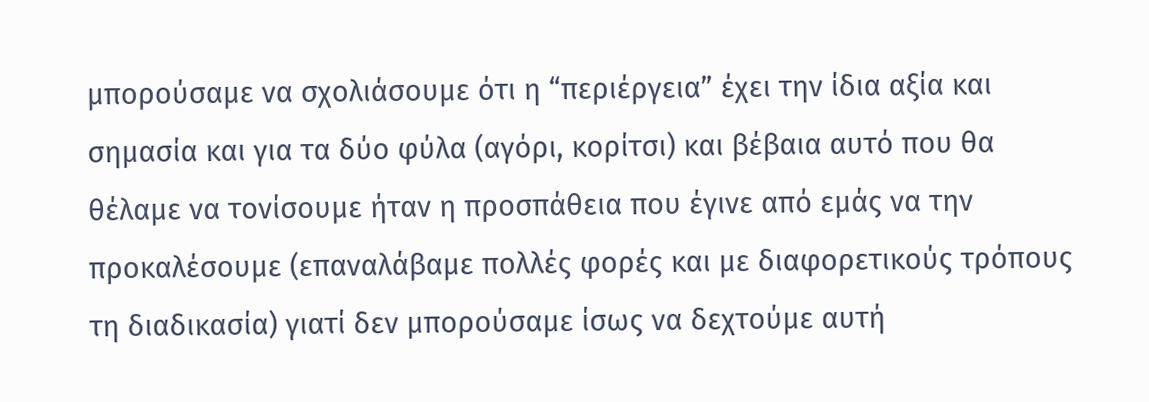μπορούσαμε να σχολιάσουμε ότι η “περιέργεια” έχει την ίδια αξία και σημασία και για τα δύο φύλα (αγόρι, κορίτσι) και βέβαια αυτό που θα θέλαμε να τονίσουμε ήταν η προσπάθεια που έγινε από εμάς να την προκαλέσουμε (επαναλάβαμε πολλές φορές και με διαφορετικούς τρόπους τη διαδικασία) γιατί δεν μπορούσαμε ίσως να δεχτούμε αυτή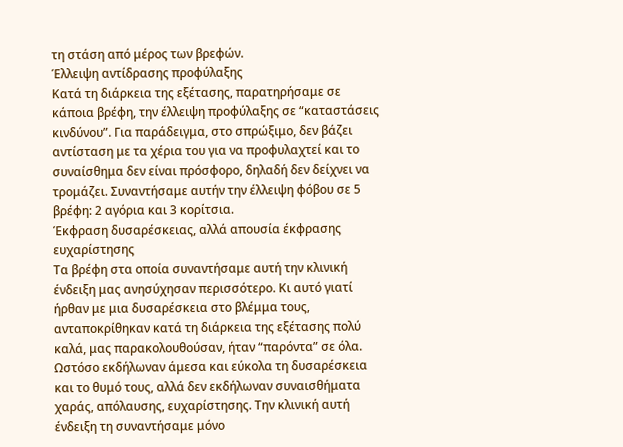τη στάση από μέρος των βρεφών.
Έλλειψη αντίδρασης προφύλαξης
Κατά τη διάρκεια της εξέτασης, παρατηρήσαμε σε κάποια βρέφη, την έλλειψη προφύλαξης σε “καταστάσεις κινδύνου”. Για παράδειγμα, στο σπρώξιμο, δεν βάζει αντίσταση με τα χέρια του για να προφυλαχτεί και το συναίσθημα δεν είναι πρόσφορο, δηλαδή δεν δείχνει να τρομάζει. Συναντήσαμε αυτήν την έλλειψη φόβου σε 5 βρέφη: 2 αγόρια και 3 κορίτσια.
Έκφραση δυσαρέσκειας, αλλά απουσία έκφρασης ευχαρίστησης
Τα βρέφη στα οποία συναντήσαμε αυτή την κλινική ένδειξη μας ανησύχησαν περισσότερο. Κι αυτό γιατί ήρθαν με μια δυσαρέσκεια στο βλέμμα τους, ανταποκρίθηκαν κατά τη διάρκεια της εξέτασης πολύ καλά, μας παρακολουθούσαν, ήταν “παρόντα” σε όλα. Ωστόσο εκδήλωναν άμεσα και εύκολα τη δυσαρέσκεια και το θυμό τους, αλλά δεν εκδήλωναν συναισθήματα χαράς, απόλαυσης, ευχαρίστησης. Την κλινική αυτή ένδειξη τη συναντήσαμε μόνο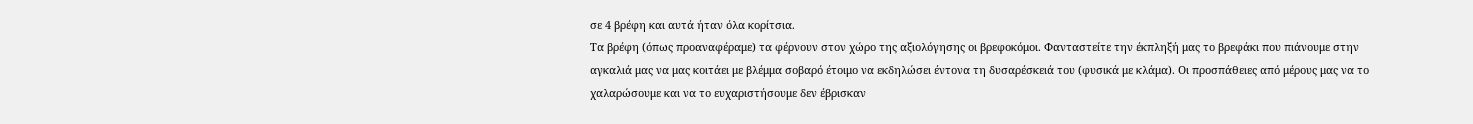σε 4 βρέφη και αυτά ήταν όλα κορίτσια.
Τα βρέφη (όπως προαναφέραμε) τα φέρνουν στον χώρο της αξιολόγησης οι βρεφοκόμοι. Φανταστείτε την έκπληξή μας το βρεφάκι που πιάνουμε στην αγκαλιά μας να μας κοιτάει με βλέμμα σοβαρό έτοιμο να εκδηλώσει έντονα τη δυσαρέσκειά του (φυσικά με κλάμα). Οι προσπάθειες από μέρους μας να το χαλαρώσουμε και να το ευχαριστήσουμε δεν έβρισκαν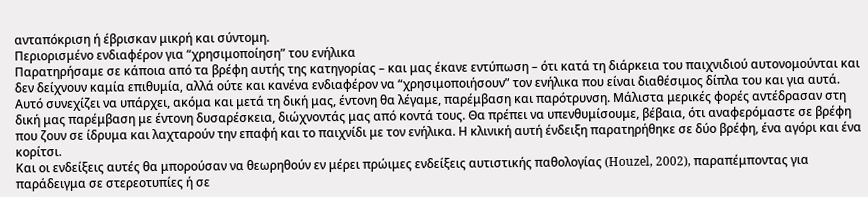ανταπόκριση ή έβρισκαν μικρή και σύντομη.
Περιορισμένο ενδιαφέρον για “χρησιμοποίηση” του ενήλικα
Παρατηρήσαμε σε κάποια από τα βρέφη αυτής της κατηγορίας – και μας έκανε εντύπωση – ότι κατά τη διάρκεια του παιχνιδιού αυτονομούνται και δεν δείχνουν καμία επιθυμία, αλλά ούτε και κανένα ενδιαφέρον να “χρησιμοποιήσουν” τον ενήλικα που είναι διαθέσιμος δίπλα του και για αυτά. Αυτό συνεχίζει να υπάρχει, ακόμα και μετά τη δική μας, έντονη θα λέγαμε, παρέμβαση και παρότρυνση. Μάλιστα μερικές φορές αντέδρασαν στη δική μας παρέμβαση με έντονη δυσαρέσκεια, διώχνοντάς μας από κοντά τους. Θα πρέπει να υπενθυμίσουμε, βέβαια, ότι αναφερόμαστε σε βρέφη που ζουν σε ίδρυμα και λαχταρούν την επαφή και το παιχνίδι με τον ενήλικα. Η κλινική αυτή ένδειξη παρατηρήθηκε σε δύο βρέφη, ένα αγόρι και ένα κορίτσι.
Και οι ενδείξεις αυτές θα μπορούσαν να θεωρηθούν εν μέρει πρώιμες ενδείξεις αυτιστικής παθολογίας (Houzel, 2002), παραπέμποντας για παράδειγμα σε στερεοτυπίες ή σε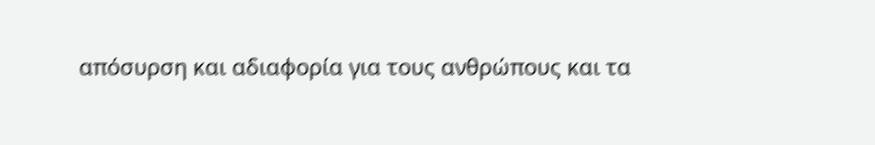απόσυρση και αδιαφορία για τους ανθρώπους και τα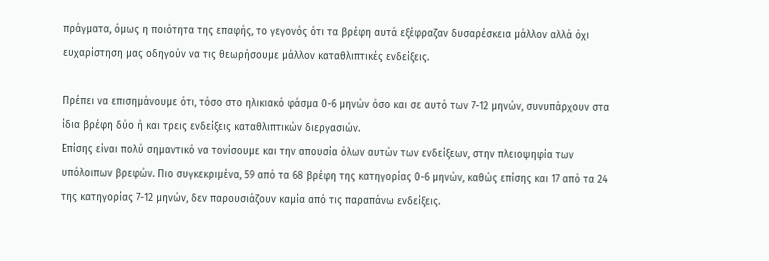πράγματα, όμως η ποιότητα της επαφής, το γεγονός ότι τα βρέφη αυτά εξέφραζαν δυσαρέσκεια μάλλον αλλά όχι ευχαρίστηση μας οδηγούν να τις θεωρήσουμε μάλλον καταθλιπτικές ενδείξεις.

Πρέπει να επισημάνουμε ότι, τόσο στο ηλικιακό φάσμα 0-6 μηνών όσο και σε αυτό των 7-12 μηνών, συνυπάρχουν στα ίδια βρέφη δύο ή και τρεις ενδείξεις καταθλιπτικών διεργασιών.
Επίσης είναι πολύ σημαντικό να τονίσουμε και την απουσία όλων αυτών των ενδείξεων, στην πλειοψηφία των υπόλοιπων βρεφών. Πιο συγκεκριμένα, 59 από τα 68 βρέφη της κατηγορίας 0-6 μηνών, καθώς επίσης και 17 από τα 24 της κατηγορίας 7-12 μηνών, δεν παρουσιάζουν καμία από τις παραπάνω ενδείξεις.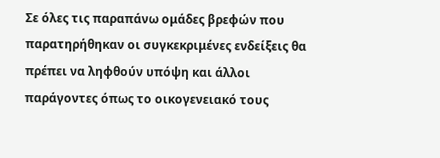Σε όλες τις παραπάνω ομάδες βρεφών που παρατηρήθηκαν οι συγκεκριμένες ενδείξεις θα πρέπει να ληφθούν υπόψη και άλλοι παράγοντες όπως το οικογενειακό τους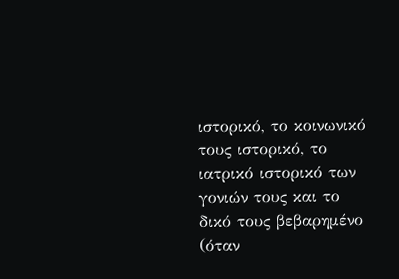ιστορικό, το κοινωνικό τους ιστορικό, το ιατρικό ιστορικό των γονιών τους και το δικό τους βεβαρημένο (όταν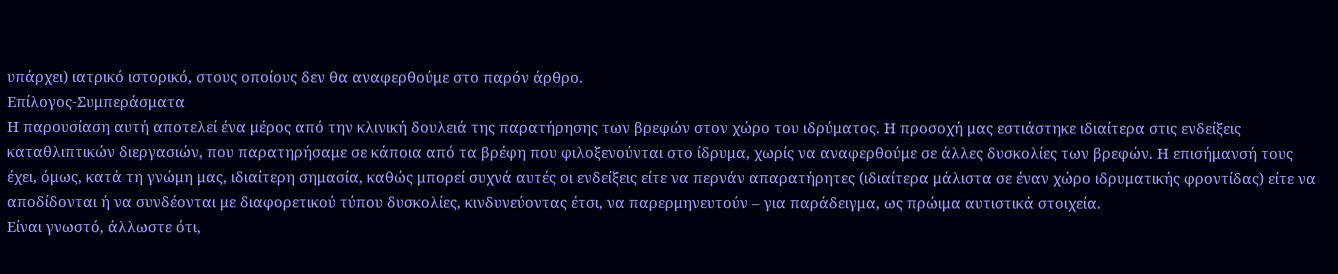υπάρχει) ιατρικό ιστορικό, στους οποίους δεν θα αναφερθούμε στο παρόν άρθρο.
Επίλογος-Συμπεράσματα
Η παρουσίαση αυτή αποτελεί ένα μέρος από την κλινική δουλειά της παρατήρησης των βρεφών στον χώρο του ιδρύματος. Η προσοχή μας εστιάστηκε ιδιαίτερα στις ενδείξεις καταθλιπτικών διεργασιών, που παρατηρήσαμε σε κάποια από τα βρέφη που φιλοξενούνται στο ίδρυμα, χωρίς να αναφερθούμε σε άλλες δυσκολίες των βρεφών. Η επισήμανσή τους έχει, όμως, κατά τη γνώμη μας, ιδιαίτερη σημασία, καθώς μπορεί συχνά αυτές οι ενδείξεις είτε να περνάν απαρατήρητες (ιδιαίτερα μάλιστα σε έναν χώρο ιδρυματικής φροντίδας) είτε να αποδίδονται ή να συνδέονται με διαφορετικού τύπου δυσκολίες, κινδυνεύοντας έτσι, να παρερμηνευτούν – για παράδειγμα, ως πρώιμα αυτιστικά στοιχεία.
Είναι γνωστό, άλλωστε ότι,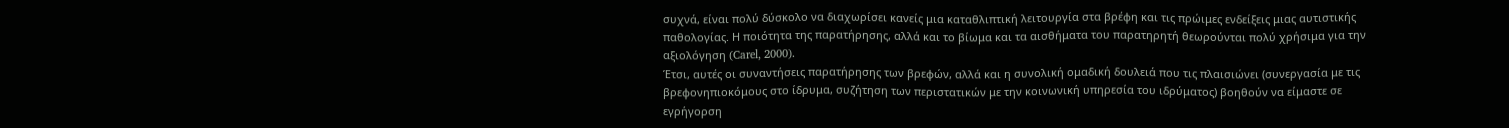συχνά, είναι πολύ δύσκολο να διαχωρίσει κανείς μια καταθλιπτική λειτουργία στα βρέφη και τις πρώιμες ενδείξεις μιας αυτιστικής παθολογίας. Η ποιότητα της παρατήρησης, αλλά και το βίωμα και τα αισθήματα του παρατηρητή θεωρούνται πολύ χρήσιμα για την αξιολόγηση (Carel, 2000).
Έτσι, αυτές οι συναντήσεις παρατήρησης των βρεφών, αλλά και η συνολική ομαδική δουλειά που τις πλαισιώνει (συνεργασία με τις βρεφονηπιοκόμους στο ίδρυμα, συζήτηση των περιστατικών με την κοινωνική υπηρεσία του ιδρύματος) βοηθούν να είμαστε σε εγρήγορση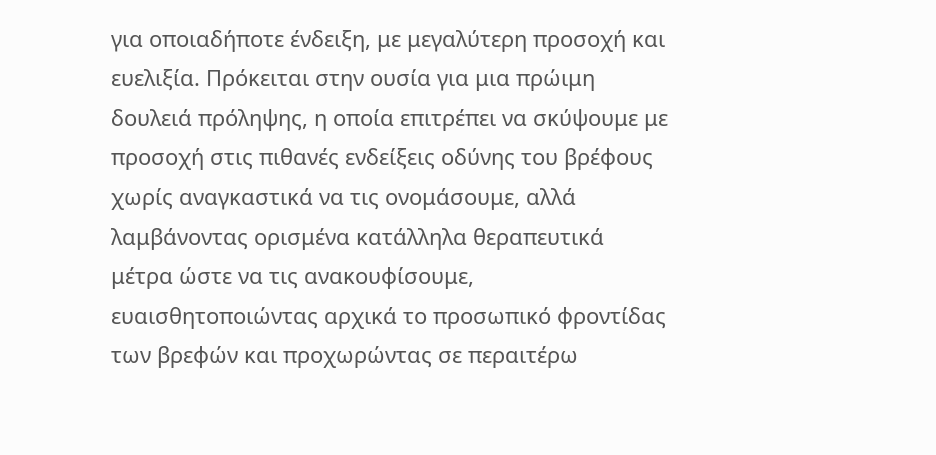για οποιαδήποτε ένδειξη, με μεγαλύτερη προσοχή και ευελιξία. Πρόκειται στην ουσία για μια πρώιμη δουλειά πρόληψης, η οποία επιτρέπει να σκύψουμε με προσοχή στις πιθανές ενδείξεις οδύνης του βρέφους χωρίς αναγκαστικά να τις ονομάσουμε, αλλά λαμβάνοντας ορισμένα κατάλληλα θεραπευτικά μέτρα ώστε να τις ανακουφίσουμε, ευαισθητοποιώντας αρχικά το προσωπικό φροντίδας των βρεφών και προχωρώντας σε περαιτέρω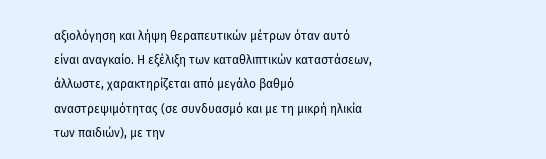αξιολόγηση και λήψη θεραπευτικών μέτρων όταν αυτό είναι αναγκαίο. Η εξέλιξη των καταθλιπτικών καταστάσεων, άλλωστε, χαρακτηρίζεται από μεγάλο βαθμό αναστρεψιμότητας (σε συνδυασμό και με τη μικρή ηλικία των παιδιών), με την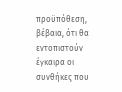προϋπόθεση, βέβαια, ότι θα εντοπιστούν έγκαιρα οι συνθήκες που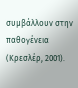συμβάλλουν στην παθογένεια (Κρεσλέρ, 2001).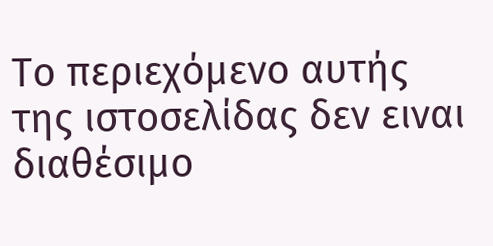Το περιεχόμενο αυτής της ιστοσελίδας δεν ειναι διαθέσιμο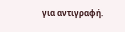για αντιγραφή.